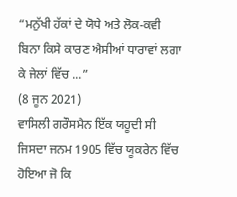“ਮਨੁੱਖੀ ਹੱਕਾਂ ਦੇ ਯੋਧੇ ਅਤੇ ਲੋਕ-ਕਵੀ ਬਿਨਾ ਕਿਸੇ ਕਾਰਣ ਐਸੀਆਂ ਧਾਰਾਵਾਂ ਲਗਾ ਕੇ ਜੇਲਾਂ ਵਿੱਚ ...”
(8 ਜੂਨ 2021)
ਵਾਸਿਲੀ ਗਰੌਸਮੈਨ ਇੱਕ ਯਹੂਦੀ ਸੀ ਜਿਸਦਾ ਜਨਮ 1905 ਵਿੱਚ ਯੂਕਰੇਨ ਵਿੱਚ ਹੋਇਆ ਜੋ ਕਿ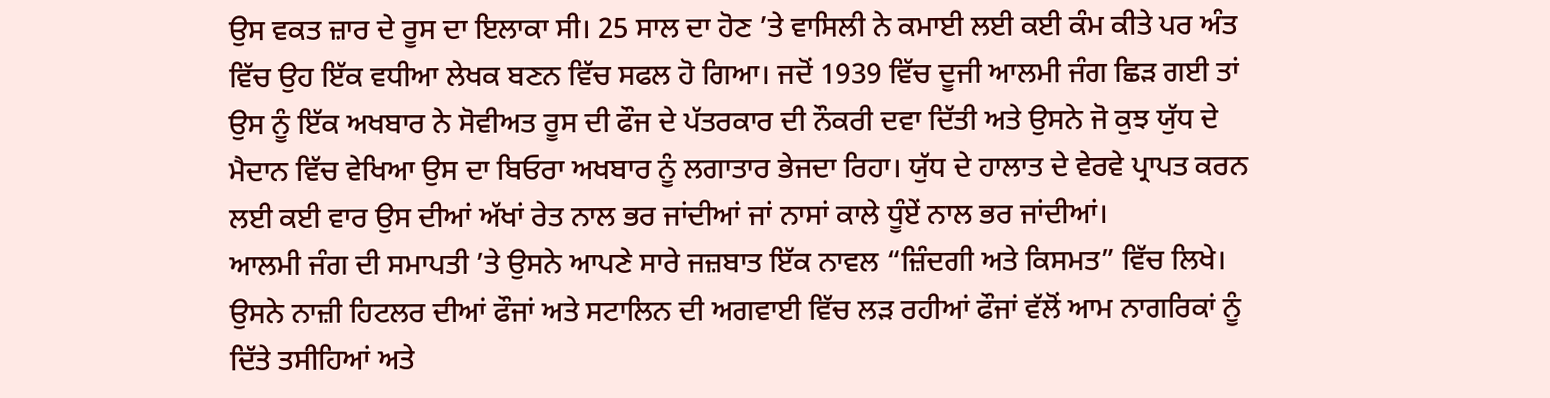ਉਸ ਵਕਤ ਜ਼ਾਰ ਦੇ ਰੂਸ ਦਾ ਇਲਾਕਾ ਸੀ। 25 ਸਾਲ ਦਾ ਹੋਣ ’ਤੇ ਵਾਸਿਲੀ ਨੇ ਕਮਾਈ ਲਈ ਕਈ ਕੰਮ ਕੀਤੇ ਪਰ ਅੰਤ ਵਿੱਚ ਉਹ ਇੱਕ ਵਧੀਆ ਲੇਖਕ ਬਣਨ ਵਿੱਚ ਸਫਲ ਹੋ ਗਿਆ। ਜਦੋਂ 1939 ਵਿੱਚ ਦੂਜੀ ਆਲਮੀ ਜੰਗ ਛਿੜ ਗਈ ਤਾਂ ਉਸ ਨੂੰ ਇੱਕ ਅਖਬਾਰ ਨੇ ਸੋਵੀਅਤ ਰੂਸ ਦੀ ਫੌਜ ਦੇ ਪੱਤਰਕਾਰ ਦੀ ਨੌਕਰੀ ਦਵਾ ਦਿੱਤੀ ਅਤੇ ਉਸਨੇ ਜੋ ਕੁਝ ਯੁੱਧ ਦੇ ਮੈਦਾਨ ਵਿੱਚ ਵੇਖਿਆ ਉਸ ਦਾ ਬਿਓਰਾ ਅਖਬਾਰ ਨੂੰ ਲਗਾਤਾਰ ਭੇਜਦਾ ਰਿਹਾ। ਯੁੱਧ ਦੇ ਹਾਲਾਤ ਦੇ ਵੇਰਵੇ ਪ੍ਰਾਪਤ ਕਰਨ ਲਈ ਕਈ ਵਾਰ ਉਸ ਦੀਆਂ ਅੱਖਾਂ ਰੇਤ ਨਾਲ ਭਰ ਜਾਂਦੀਆਂ ਜਾਂ ਨਾਸਾਂ ਕਾਲੇ ਧੂੰਏਂ ਨਾਲ ਭਰ ਜਾਂਦੀਆਂ।
ਆਲਮੀ ਜੰਗ ਦੀ ਸਮਾਪਤੀ ’ਤੇ ਉਸਨੇ ਆਪਣੇ ਸਾਰੇ ਜਜ਼ਬਾਤ ਇੱਕ ਨਾਵਲ “ਜ਼ਿੰਦਗੀ ਅਤੇ ਕਿਸਮਤ” ਵਿੱਚ ਲਿਖੇ। ਉਸਨੇ ਨਾਜ਼ੀ ਹਿਟਲਰ ਦੀਆਂ ਫੌਜਾਂ ਅਤੇ ਸਟਾਲਿਨ ਦੀ ਅਗਵਾਈ ਵਿੱਚ ਲੜ ਰਹੀਆਂ ਫੌਜਾਂ ਵੱਲੋਂ ਆਮ ਨਾਗਰਿਕਾਂ ਨੂੰ ਦਿੱਤੇ ਤਸੀਹਿਆਂ ਅਤੇ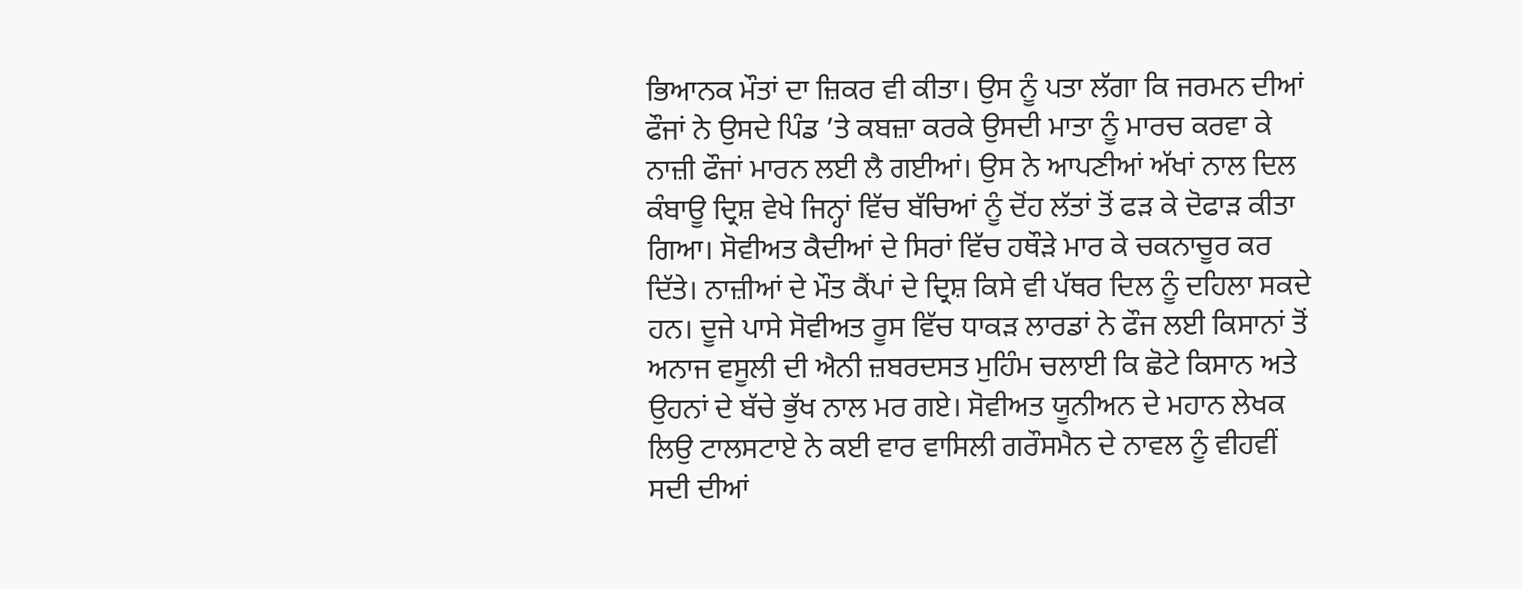ਭਿਆਨਕ ਮੌਤਾਂ ਦਾ ਜ਼ਿਕਰ ਵੀ ਕੀਤਾ। ਉਸ ਨੂੰ ਪਤਾ ਲੱਗਾ ਕਿ ਜਰਮਨ ਦੀਆਂ ਫੌਜਾਂ ਨੇ ਉਸਦੇ ਪਿੰਡ ’ਤੇ ਕਬਜ਼ਾ ਕਰਕੇ ਉਸਦੀ ਮਾਤਾ ਨੂੰ ਮਾਰਚ ਕਰਵਾ ਕੇ ਨਾਜ਼ੀ ਫੌਜਾਂ ਮਾਰਨ ਲਈ ਲੈ ਗਈਆਂ। ਉਸ ਨੇ ਆਪਣੀਆਂ ਅੱਖਾਂ ਨਾਲ ਦਿਲ ਕੰਬਾਊ ਦ੍ਰਿਸ਼ ਵੇਖੇ ਜਿਨ੍ਹਾਂ ਵਿੱਚ ਬੱਚਿਆਂ ਨੂੰ ਦੋਂਹ ਲੱਤਾਂ ਤੋਂ ਫੜ ਕੇ ਦੋਫਾੜ ਕੀਤਾ ਗਿਆ। ਸੋਵੀਅਤ ਕੈਦੀਆਂ ਦੇ ਸਿਰਾਂ ਵਿੱਚ ਹਥੌੜੇ ਮਾਰ ਕੇ ਚਕਨਾਚੂਰ ਕਰ ਦਿੱਤੇ। ਨਾਜ਼ੀਆਂ ਦੇ ਮੌਤ ਕੈਂਪਾਂ ਦੇ ਦ੍ਰਿਸ਼ ਕਿਸੇ ਵੀ ਪੱਥਰ ਦਿਲ ਨੂੰ ਦਹਿਲਾ ਸਕਦੇ ਹਨ। ਦੂਜੇ ਪਾਸੇ ਸੋਵੀਅਤ ਰੂਸ ਵਿੱਚ ਧਾਕੜ ਲਾਰਡਾਂ ਨੇ ਫੌਜ ਲਈ ਕਿਸਾਨਾਂ ਤੋਂ ਅਨਾਜ ਵਸੂਲੀ ਦੀ ਐਨੀ ਜ਼ਬਰਦਸਤ ਮੁਹਿੰਮ ਚਲਾਈ ਕਿ ਛੋਟੇ ਕਿਸਾਨ ਅਤੇ ਉਹਨਾਂ ਦੇ ਬੱਚੇ ਭੁੱਖ ਨਾਲ ਮਰ ਗਏ। ਸੋਵੀਅਤ ਯੂਨੀਅਨ ਦੇ ਮਹਾਨ ਲੇਖਕ ਲਿਉ ਟਾਲਸਟਾਏ ਨੇ ਕਈ ਵਾਰ ਵਾਸਿਲੀ ਗਰੌਸਮੈਨ ਦੇ ਨਾਵਲ ਨੂੰ ਵੀਹਵੀਂ ਸਦੀ ਦੀਆਂ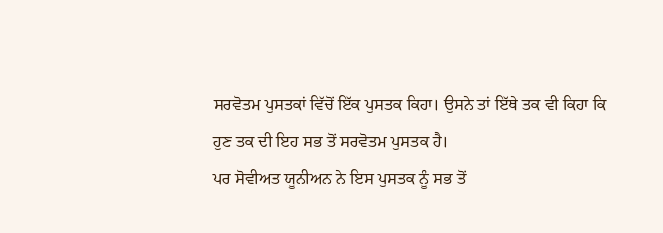ਸਰਵੋਤਮ ਪੁਸਤਕਾਂ ਵਿੱਚੋਂ ਇੱਕ ਪੁਸਤਕ ਕਿਹਾ। ਉਸਨੇ ਤਾਂ ਇੱਥੇ ਤਕ ਵੀ ਕਿਹਾ ਕਿ ਹੁਣ ਤਕ ਦੀ ਇਹ ਸਭ ਤੋਂ ਸਰਵੋਤਮ ਪੁਸਤਕ ਹੈ।
ਪਰ ਸੋਵੀਅਤ ਯੂਨੀਅਨ ਨੇ ਇਸ ਪੁਸਤਕ ਨੂੰ ਸਭ ਤੋਂ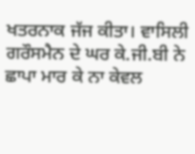ਖਤਰਨਾਕ ਜੱਜ ਕੀਤਾ। ਵਾਸਿਲੀ ਗਰੌਸਮੈਨ ਦੇ ਘਰ ਕੇ.ਜੀ.ਬੀ ਨੇ ਛਾਪਾ ਮਾਰ ਕੇ ਨਾ ਕੇਵਲ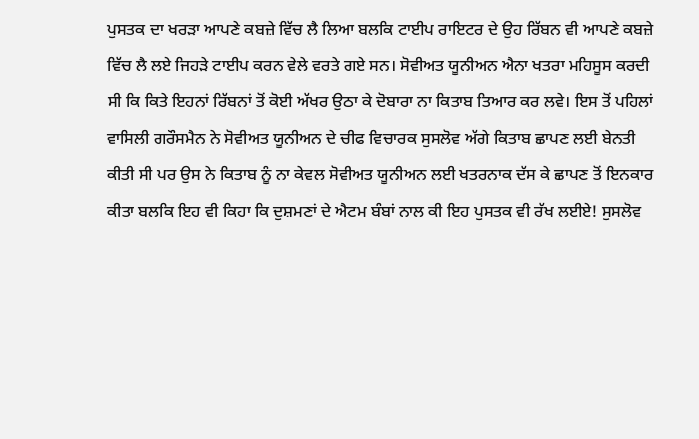ਪੁਸਤਕ ਦਾ ਖਰੜਾ ਆਪਣੇ ਕਬਜ਼ੇ ਵਿੱਚ ਲੈ ਲਿਆ ਬਲਕਿ ਟਾਈਪ ਰਾਇਟਰ ਦੇ ਉਹ ਰਿੱਬਨ ਵੀ ਆਪਣੇ ਕਬਜ਼ੇ ਵਿੱਚ ਲੈ ਲਏ ਜਿਹੜੇ ਟਾਈਪ ਕਰਨ ਵੇਲੇ ਵਰਤੇ ਗਏ ਸਨ। ਸੋਵੀਅਤ ਯੂਨੀਅਨ ਐਨਾ ਖਤਰਾ ਮਹਿਸੂਸ ਕਰਦੀ ਸੀ ਕਿ ਕਿਤੇ ਇਹਨਾਂ ਰਿੱਬਨਾਂ ਤੋਂ ਕੋਈ ਅੱਖਰ ਉਠਾ ਕੇ ਦੋਬਾਰਾ ਨਾ ਕਿਤਾਬ ਤਿਆਰ ਕਰ ਲਵੇ। ਇਸ ਤੋਂ ਪਹਿਲਾਂ ਵਾਸਿਲੀ ਗਰੌਸਮੈਨ ਨੇ ਸੋਵੀਅਤ ਯੂਨੀਅਨ ਦੇ ਚੀਫ ਵਿਚਾਰਕ ਸੁਸਲੋਵ ਅੱਗੇ ਕਿਤਾਬ ਛਾਪਣ ਲਈ ਬੇਨਤੀ ਕੀਤੀ ਸੀ ਪਰ ਉਸ ਨੇ ਕਿਤਾਬ ਨੂੰ ਨਾ ਕੇਵਲ ਸੋਵੀਅਤ ਯੂਨੀਅਨ ਲਈ ਖਤਰਨਾਕ ਦੱਸ ਕੇ ਛਾਪਣ ਤੋਂ ਇਨਕਾਰ ਕੀਤਾ ਬਲਕਿ ਇਹ ਵੀ ਕਿਹਾ ਕਿ ਦੁਸ਼ਮਣਾਂ ਦੇ ਐਟਮ ਬੰਬਾਂ ਨਾਲ ਕੀ ਇਹ ਪੁਸਤਕ ਵੀ ਰੱਖ ਲਈਏ! ਸੁਸਲੋਵ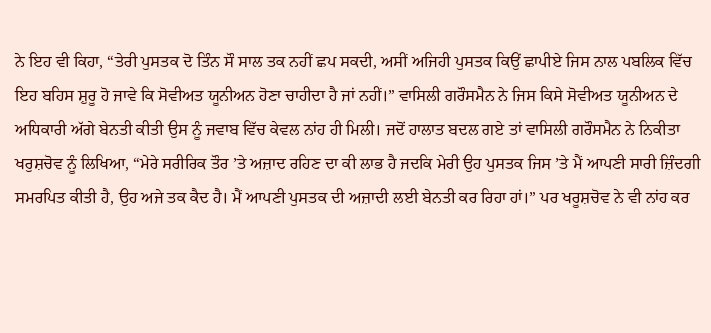ਨੇ ਇਹ ਵੀ ਕਿਹਾ, “ਤੇਰੀ ਪੁਸਤਕ ਦੋ ਤਿੰਨ ਸੌ ਸਾਲ ਤਕ ਨਹੀਂ ਛਪ ਸਕਦੀ, ਅਸੀਂ ਅਜਿਹੀ ਪੁਸਤਕ ਕਿਉਂ ਛਾਪੀਏ ਜਿਸ ਨਾਲ ਪਬਲਿਕ ਵਿੱਚ ਇਹ ਬਹਿਸ ਸ਼ੁਰੂ ਹੋ ਜਾਵੇ ਕਿ ਸੋਵੀਅਤ ਯੂਨੀਅਨ ਹੋਣਾ ਚਾਹੀਦਾ ਹੈ ਜਾਂ ਨਹੀਂ।” ਵਾਸਿਲੀ ਗਰੌਸਮੈਨ ਨੇ ਜਿਸ ਕਿਸੇ ਸੋਵੀਅਤ ਯੂਨੀਅਨ ਦੇ ਅਧਿਕਾਰੀ ਅੱਗੇ ਬੇਨਤੀ ਕੀਤੀ ਉਸ ਨੂੰ ਜਵਾਬ ਵਿੱਚ ਕੇਵਲ ਨਾਂਹ ਹੀ ਮਿਲੀ। ਜਦੋਂ ਹਾਲਾਤ ਬਦਲ ਗਏ ਤਾਂ ਵਾਸਿਲੀ ਗਰੌਸਮੈਨ ਨੇ ਨਿਕੀਤਾ ਖਰੁਸ਼ਚੋਵ ਨੂੰ ਲਿਖਿਆ, “ਮੇਰੇ ਸਰੀਰਿਕ ਤੌਰ ’ਤੇ ਅਜ਼ਾਦ ਰਹਿਣ ਦਾ ਕੀ ਲਾਭ ਹੈ ਜਦਕਿ ਮੇਰੀ ਉਹ ਪੁਸਤਕ ਜਿਸ ’ਤੇ ਮੈਂ ਆਪਣੀ ਸਾਰੀ ਜ਼ਿੰਦਗੀ ਸਮਰਪਿਤ ਕੀਤੀ ਹੈ, ਉਹ ਅਜੇ ਤਕ ਕੈਦ ਹੈ। ਮੈਂ ਆਪਣੀ ਪੁਸਤਕ ਦੀ ਅਜ਼ਾਦੀ ਲਈ ਬੇਨਤੀ ਕਰ ਰਿਹਾ ਹਾਂ।” ਪਰ ਖਰੂਸ਼ਚੋਵ ਨੇ ਵੀ ਨਾਂਹ ਕਰ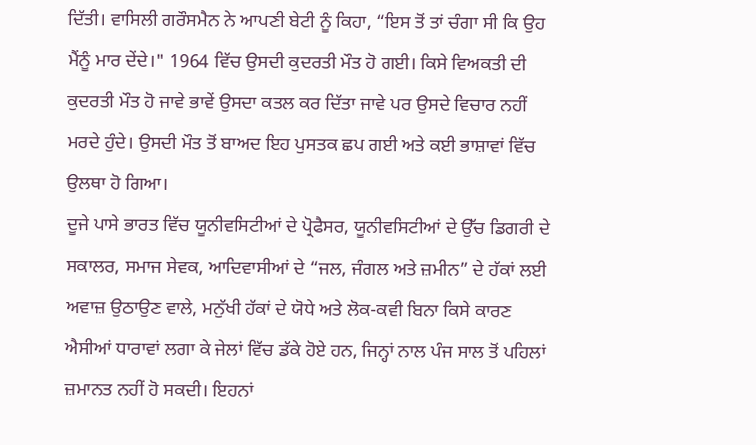ਦਿੱਤੀ। ਵਾਸਿਲੀ ਗਰੌਸਮੈਨ ਨੇ ਆਪਣੀ ਬੇਟੀ ਨੂੰ ਕਿਹਾ, “ਇਸ ਤੋਂ ਤਾਂ ਚੰਗਾ ਸੀ ਕਿ ਉਹ ਮੈਂਨੂੰ ਮਾਰ ਦੇਂਦੇ।" 1964 ਵਿੱਚ ਉਸਦੀ ਕੁਦਰਤੀ ਮੌਤ ਹੋ ਗਈ। ਕਿਸੇ ਵਿਅਕਤੀ ਦੀ ਕੁਦਰਤੀ ਮੌਤ ਹੋ ਜਾਵੇ ਭਾਵੇਂ ਉਸਦਾ ਕਤਲ ਕਰ ਦਿੱਤਾ ਜਾਵੇ ਪਰ ਉਸਦੇ ਵਿਚਾਰ ਨਹੀਂ ਮਰਦੇ ਹੁੰਦੇ। ਉਸਦੀ ਮੌਤ ਤੋਂ ਬਾਅਦ ਇਹ ਪੁਸਤਕ ਛਪ ਗਈ ਅਤੇ ਕਈ ਭਾਸ਼ਾਵਾਂ ਵਿੱਚ ਉਲਥਾ ਹੋ ਗਿਆ।
ਦੂਜੇ ਪਾਸੇ ਭਾਰਤ ਵਿੱਚ ਯੂਨੀਵਸਿਟੀਆਂ ਦੇ ਪ੍ਰੋਫੈਸਰ, ਯੂਨੀਵਸਿਟੀਆਂ ਦੇ ਉੱਚ ਡਿਗਰੀ ਦੇ ਸਕਾਲਰ, ਸਮਾਜ ਸੇਵਕ, ਆਦਿਵਾਸੀਆਂ ਦੇ “ਜਲ, ਜੰਗਲ ਅਤੇ ਜ਼ਮੀਨ” ਦੇ ਹੱਕਾਂ ਲਈ ਅਵਾਜ਼ ਉਠਾਉਣ ਵਾਲੇ, ਮਨੁੱਖੀ ਹੱਕਾਂ ਦੇ ਯੋਧੇ ਅਤੇ ਲੋਕ-ਕਵੀ ਬਿਨਾ ਕਿਸੇ ਕਾਰਣ ਐਸੀਆਂ ਧਾਰਾਵਾਂ ਲਗਾ ਕੇ ਜੇਲਾਂ ਵਿੱਚ ਡੱਕੇ ਹੋਏ ਹਨ, ਜਿਨ੍ਹਾਂ ਨਾਲ ਪੰਜ ਸਾਲ ਤੋਂ ਪਹਿਲਾਂ ਜ਼ਮਾਨਤ ਨਹੀਂ ਹੋ ਸਕਦੀ। ਇਹਨਾਂ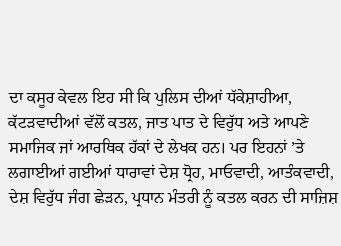ਦਾ ਕਸੂਰ ਕੇਵਲ ਇਹ ਸੀ ਕਿ ਪੁਲਿਸ ਦੀਆਂ ਧੱਕੇਸ਼ਾਹੀਆ, ਕੱਟੜਵਾਦੀਆਂ ਵੱਲੋਂ ਕਤਲ, ਜਾਤ ਪਾਤ ਦੇ ਵਿਰੁੱਧ ਅਤੇ ਆਪਣੇ ਸਮਾਜਿਕ ਜਾਂ ਆਰਥਿਕ ਹੱਕਾਂ ਦੇ ਲੇਖਕ ਹਨ। ਪਰ ਇਹਨਾਂ ’ਤੇ ਲਗਾਈਆਂ ਗਈਆਂ ਧਾਰਾਵਾਂ ਦੇਸ਼ ਧ੍ਰੋਹ, ਮਾਓਵਾਦੀ, ਆਤੰਕਵਾਦੀ, ਦੇਸ਼ ਵਿਰੁੱਧ ਜੰਗ ਛੇੜਨ, ਪ੍ਰਧਾਨ ਮੰਤਰੀ ਨੂੰ ਕਤਲ ਕਰਨ ਦੀ ਸਾਜ਼ਿਸ਼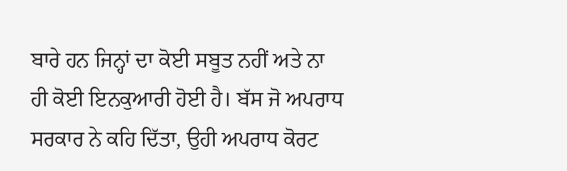ਬਾਰੇ ਹਨ ਜਿਨ੍ਹਾਂ ਦਾ ਕੋਈ ਸਬੂਤ ਨਹੀਂ ਅਤੇ ਨਾ ਹੀ ਕੋਈ ਇਨਕੁਆਰੀ ਹੋਈ ਹੈ। ਬੱਸ ਜੋ ਅਪਰਾਧ ਸਰਕਾਰ ਨੇ ਕਹਿ ਦਿੱਤਾ, ਉਹੀ ਅਪਰਾਧ ਕੋਰਟ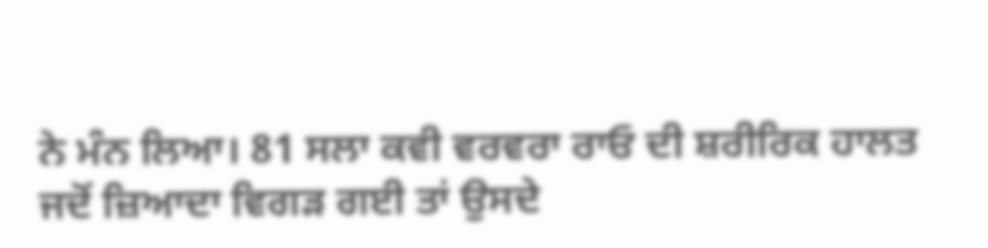ਨੇ ਮੰਨ ਲਿਆ। 81 ਸਲਾ ਕਵੀ ਵਰਵਰਾ ਰਾਓ ਦੀ ਸ਼ਰੀਰਿਕ ਹਾਲਤ ਜਦੋਂ ਜ਼ਿਆਦਾ ਵਿਗੜ ਗਈ ਤਾਂ ਉਸਦੇ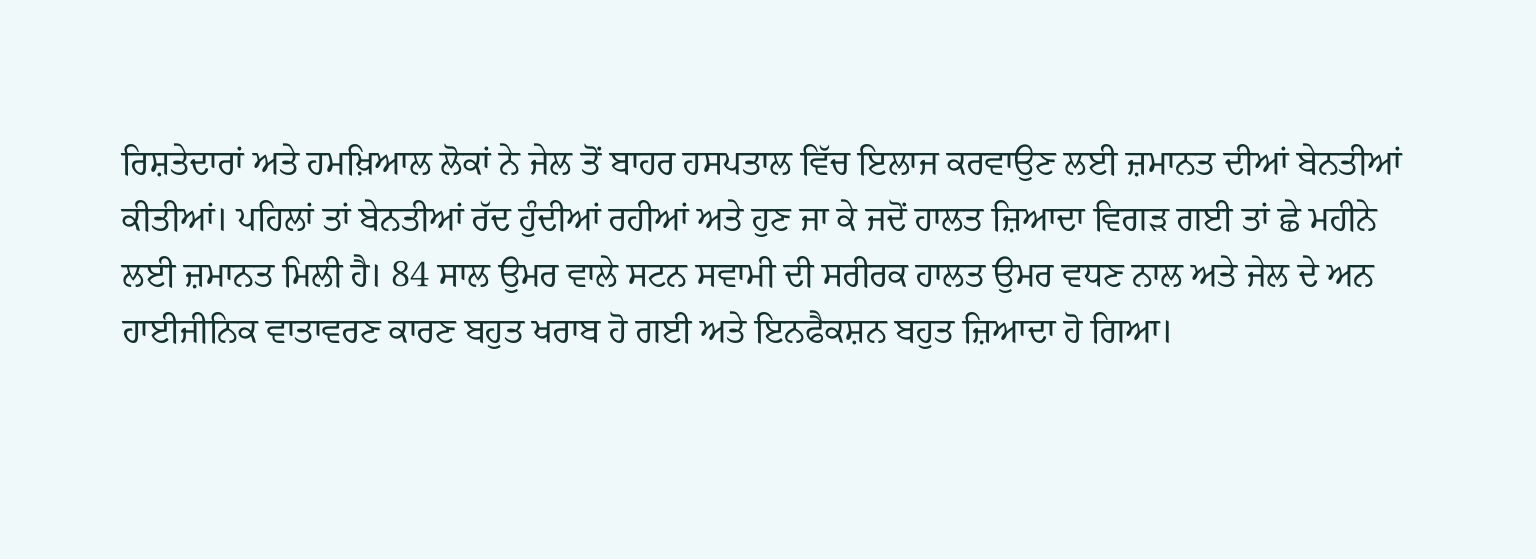ਰਿਸ਼ਤੇਦਾਰਾਂ ਅਤੇ ਹਮਖ਼ਿਆਲ ਲੋਕਾਂ ਨੇ ਜੇਲ ਤੋਂ ਬਾਹਰ ਹਸਪਤਾਲ ਵਿੱਚ ਇਲਾਜ ਕਰਵਾਉਣ ਲਈ ਜ਼ਮਾਨਤ ਦੀਆਂ ਬੇਨਤੀਆਂ ਕੀਤੀਆਂ। ਪਹਿਲਾਂ ਤਾਂ ਬੇਨਤੀਆਂ ਰੱਦ ਹੁੰਦੀਆਂ ਰਹੀਆਂ ਅਤੇ ਹੁਣ ਜਾ ਕੇ ਜਦੋਂ ਹਾਲਤ ਜ਼ਿਆਦਾ ਵਿਗੜ ਗਈ ਤਾਂ ਛੇ ਮਹੀਨੇ ਲਈ ਜ਼ਮਾਨਤ ਮਿਲੀ ਹੈ। 84 ਸਾਲ ਉਮਰ ਵਾਲੇ ਸਟਨ ਸਵਾਮੀ ਦੀ ਸਰੀਰਕ ਹਾਲਤ ਉਮਰ ਵਧਣ ਨਾਲ ਅਤੇ ਜੇਲ ਦੇ ਅਨ ਹਾਈਜੀਨਿਕ ਵਾਤਾਵਰਣ ਕਾਰਣ ਬਹੁਤ ਖਰਾਬ ਹੋ ਗਈ ਅਤੇ ਇਨਫੈਕਸ਼ਨ ਬਹੁਤ ਜ਼ਿਆਦਾ ਹੋ ਗਿਆ।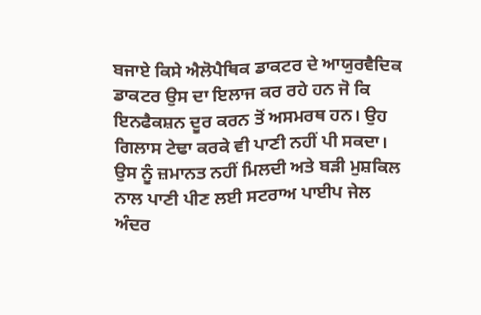ਬਜਾਏ ਕਿਸੇ ਐਲੋਪੈਥਿਕ ਡਾਕਟਰ ਦੇ ਆਯੁਰਵੈਦਿਕ ਡਾਕਟਰ ਉਸ ਦਾ ਇਲਾਜ ਕਰ ਰਹੇ ਹਨ ਜੋ ਕਿ ਇਨਫੈਕਸ਼ਨ ਦੂਰ ਕਰਨ ਤੋਂ ਅਸਮਰਥ ਹਨ। ਉਹ ਗਿਲਾਸ ਟੇਢਾ ਕਰਕੇ ਵੀ ਪਾਣੀ ਨਹੀਂ ਪੀ ਸਕਦਾ। ਉਸ ਨੂੰ ਜ਼ਮਾਨਤ ਨਹੀਂ ਮਿਲਦੀ ਅਤੇ ਬੜੀ ਮੁਸ਼ਕਿਲ ਨਾਲ ਪਾਣੀ ਪੀਣ ਲਈ ਸਟਰਾਅ ਪਾਈਪ ਜੇਲ ਅੰਦਰ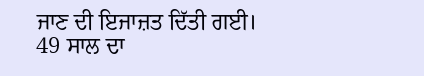ਜਾਣ ਦੀ ਇਜਾਜ਼ਤ ਦਿੱਤੀ ਗਈ। 49 ਸਾਲ ਦਾ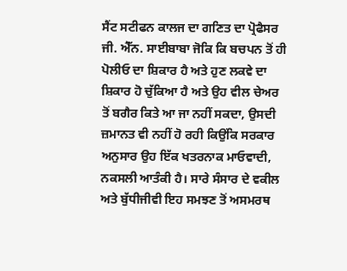ਸੈਂਟ ਸਟੀਫਨ ਕਾਲਜ ਦਾ ਗਣਿਤ ਦਾ ਪ੍ਰੋਫੈਸਰ ਜੀ. ਐੱਨ. ਸਾਈਬਾਬਾ ਜੋਕਿ ਕਿ ਬਚਪਨ ਤੋਂ ਹੀ ਪੋਲੀਓ ਦਾ ਸ਼ਿਕਾਰ ਹੈ ਅਤੇ ਹੁਣ ਲਕਵੇ ਦਾ ਸ਼ਿਕਾਰ ਹੋ ਚੁੱਕਿਆ ਹੈ ਅਤੇ ਉਹ ਵੀਲ ਚੇਅਰ ਤੋਂ ਬਗੈਰ ਕਿਤੇ ਆ ਜਾ ਨਹੀਂ ਸਕਦਾ, ਉਸਦੀ ਜ਼ਮਾਨਤ ਵੀ ਨਹੀਂ ਹੋ ਰਹੀ ਕਿਉਂਕਿ ਸਰਕਾਰ ਅਨੁਸਾਰ ਉਹ ਇੱਕ ਖਤਰਨਾਕ ਮਾਓਵਾਦੀ, ਨਕਸਲੀ ਆਤੰਕੀ ਹੈ। ਸਾਰੇ ਸੰਸਾਰ ਦੇ ਵਕੀਲ ਅਤੇ ਬੁੱਧੀਜੀਵੀ ਇਹ ਸਮਝਣ ਤੋਂ ਅਸਮਰਥ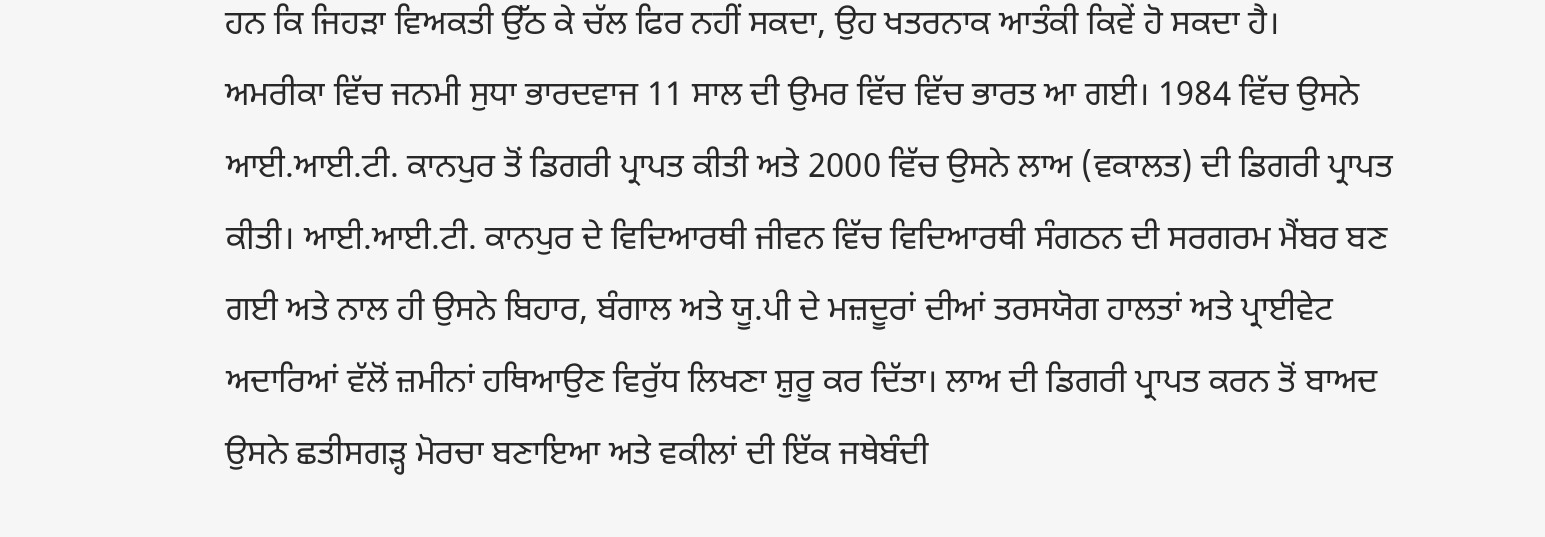ਹਨ ਕਿ ਜਿਹੜਾ ਵਿਅਕਤੀ ਉੱਠ ਕੇ ਚੱਲ ਫਿਰ ਨਹੀਂ ਸਕਦਾ, ਉਹ ਖਤਰਨਾਕ ਆਤੰਕੀ ਕਿਵੇਂ ਹੋ ਸਕਦਾ ਹੈ।
ਅਮਰੀਕਾ ਵਿੱਚ ਜਨਮੀ ਸੁਧਾ ਭਾਰਦਵਾਜ 11 ਸਾਲ ਦੀ ਉਮਰ ਵਿੱਚ ਵਿੱਚ ਭਾਰਤ ਆ ਗਈ। 1984 ਵਿੱਚ ਉਸਨੇ ਆਈ.ਆਈ.ਟੀ. ਕਾਨਪੁਰ ਤੋਂ ਡਿਗਰੀ ਪ੍ਰਾਪਤ ਕੀਤੀ ਅਤੇ 2000 ਵਿੱਚ ਉਸਨੇ ਲਾਅ (ਵਕਾਲਤ) ਦੀ ਡਿਗਰੀ ਪ੍ਰਾਪਤ ਕੀਤੀ। ਆਈ.ਆਈ.ਟੀ. ਕਾਨਪੁਰ ਦੇ ਵਿਦਿਆਰਥੀ ਜੀਵਨ ਵਿੱਚ ਵਿਦਿਆਰਥੀ ਸੰਗਠਨ ਦੀ ਸਰਗਰਮ ਮੈਂਬਰ ਬਣ ਗਈ ਅਤੇ ਨਾਲ ਹੀ ਉਸਨੇ ਬਿਹਾਰ, ਬੰਗਾਲ ਅਤੇ ਯੂ.ਪੀ ਦੇ ਮਜ਼ਦੂਰਾਂ ਦੀਆਂ ਤਰਸਯੋਗ ਹਾਲਤਾਂ ਅਤੇ ਪ੍ਰਾਈਵੇਟ ਅਦਾਰਿਆਂ ਵੱਲੋਂ ਜ਼ਮੀਨਾਂ ਹਥਿਆਉਣ ਵਿਰੁੱਧ ਲਿਖਣਾ ਸ਼ੁਰੂ ਕਰ ਦਿੱਤਾ। ਲਾਅ ਦੀ ਡਿਗਰੀ ਪ੍ਰਾਪਤ ਕਰਨ ਤੋਂ ਬਾਅਦ ਉਸਨੇ ਛਤੀਸਗੜ੍ਹ ਮੋਰਚਾ ਬਣਾਇਆ ਅਤੇ ਵਕੀਲਾਂ ਦੀ ਇੱਕ ਜਥੇਬੰਦੀ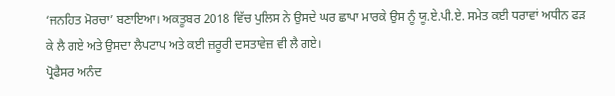‘ਜਨਹਿਤ ਮੋਰਚਾ’ ਬਣਾਇਆ। ਅਕਤੂਬਰ 2018 ਵਿੱਚ ਪੁਲਿਸ ਨੇ ਉਸਦੇ ਘਰ ਛਾਪਾ ਮਾਰਕੇ ਉਸ ਨੂੰ ਯੂ.ਏ.ਪੀ.ਏ. ਸਮੇਤ ਕਈ ਧਰਾਵਾਂ ਅਧੀਨ ਫੜ ਕੇ ਲੈ ਗਏ ਅਤੇ ਉਸਦਾ ਲੈਪਟਾਪ ਅਤੇ ਕਈ ਜ਼ਰੂਰੀ ਦਸਤਾਵੇਜ਼ ਵੀ ਲੈ ਗਏ।
ਪ੍ਰੋਫੈਸਰ ਅਨੰਦ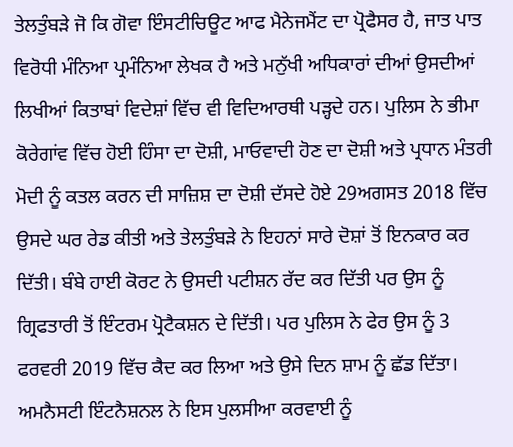ਤੇਲਤੁੰਬੜੇ ਜੋ ਕਿ ਗੋਵਾ ਇੰਸਟੀਚਿਊਟ ਆਫ ਮੈਨੇਜਮੈਂਟ ਦਾ ਪ੍ਰੋਫੈਸਰ ਹੈ, ਜਾਤ ਪਾਤ ਵਿਰੋਧੀ ਮੰਨਿਆ ਪ੍ਰਮੰਨਿਆ ਲੇਖਕ ਹੈ ਅਤੇ ਮਨੁੱਖੀ ਅਧਿਕਾਰਾਂ ਦੀਆਂ ਉਸਦੀਆਂ ਲਿਖੀਆਂ ਕਿਤਾਬਾਂ ਵਿਦੇਸ਼ਾਂ ਵਿੱਚ ਵੀ ਵਿਦਿਆਰਥੀ ਪੜ੍ਹਦੇ ਹਨ। ਪੁਲਿਸ ਨੇ ਭੀਮਾ ਕੋਰੇਗਾਂਵ ਵਿੱਚ ਹੋਈ ਹਿੰਸਾ ਦਾ ਦੋਸ਼ੀ, ਮਾਓਵਾਦੀ ਹੋਣ ਦਾ ਦੋਸ਼ੀ ਅਤੇ ਪ੍ਰਧਾਨ ਮੰਤਰੀ ਮੋਦੀ ਨੂੰ ਕਤਲ ਕਰਨ ਦੀ ਸਾਜ਼ਿਸ਼ ਦਾ ਦੋਸ਼ੀ ਦੱਸਦੇ ਹੋਏ 29ਅਗਸਤ 2018 ਵਿੱਚ ਉਸਦੇ ਘਰ ਰੇਡ ਕੀਤੀ ਅਤੇ ਤੇਲਤੁੰਬੜੇ ਨੇ ਇਹਨਾਂ ਸਾਰੇ ਦੋਸ਼ਾਂ ਤੋਂ ਇਨਕਾਰ ਕਰ ਦਿੱਤੀ। ਬੰਬੇ ਹਾਈ ਕੋਰਟ ਨੇ ਉਸਦੀ ਪਟੀਸ਼ਨ ਰੱਦ ਕਰ ਦਿੱਤੀ ਪਰ ਉਸ ਨੂੰ ਗ੍ਰਿਫਤਾਰੀ ਤੋਂ ਇੰਟਰਮ ਪ੍ਰੋਟੈਕਸ਼ਨ ਦੇ ਦਿੱਤੀ। ਪਰ ਪੁਲਿਸ ਨੇ ਫੇਰ ਉਸ ਨੂੰ 3 ਫਰਵਰੀ 2019 ਵਿੱਚ ਕੈਦ ਕਰ ਲਿਆ ਅਤੇ ਉਸੇ ਦਿਨ ਸ਼ਾਮ ਨੂੰ ਛੱਡ ਦਿੱਤਾ। ਅਮਨੈਸਟੀ ਇੰਟਨੈਸ਼ਨਲ ਨੇ ਇਸ ਪੁਲਸੀਆ ਕਰਵਾਈ ਨੂੰ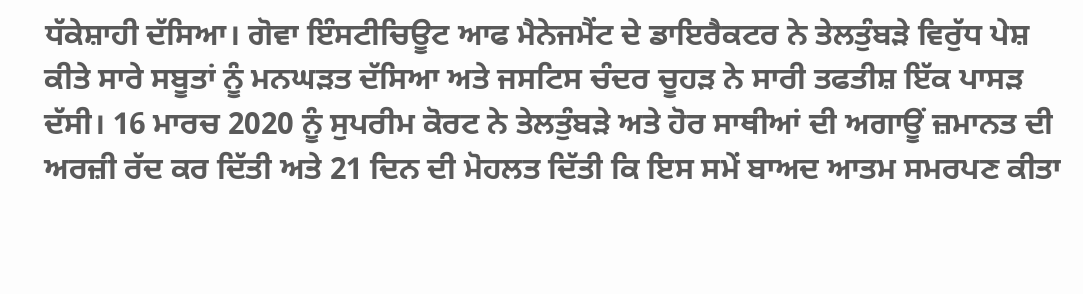ਧੱਕੇਸ਼ਾਹੀ ਦੱਸਿਆ। ਗੋਵਾ ਇੰਸਟੀਚਿਊਟ ਆਫ ਮੈਨੇਜਮੈਂਟ ਦੇ ਡਾਇਰੈਕਟਰ ਨੇ ਤੇਲਤੁੰਬੜੇ ਵਿਰੁੱਧ ਪੇਸ਼ ਕੀਤੇ ਸਾਰੇ ਸਬੂਤਾਂ ਨੂੰ ਮਨਘੜਤ ਦੱਸਿਆ ਅਤੇ ਜਸਟਿਸ ਚੰਦਰ ਚੂਹੜ ਨੇ ਸਾਰੀ ਤਫਤੀਸ਼ ਇੱਕ ਪਾਸੜ ਦੱਸੀ। 16 ਮਾਰਚ 2020 ਨੂੰ ਸੁਪਰੀਮ ਕੋਰਟ ਨੇ ਤੇਲਤੁੰਬੜੇ ਅਤੇ ਹੋਰ ਸਾਥੀਆਂ ਦੀ ਅਗਾਊਂ ਜ਼ਮਾਨਤ ਦੀ ਅਰਜ਼ੀ ਰੱਦ ਕਰ ਦਿੱਤੀ ਅਤੇ 21 ਦਿਨ ਦੀ ਮੋਹਲਤ ਦਿੱਤੀ ਕਿ ਇਸ ਸਮੇਂ ਬਾਅਦ ਆਤਮ ਸਮਰਪਣ ਕੀਤਾ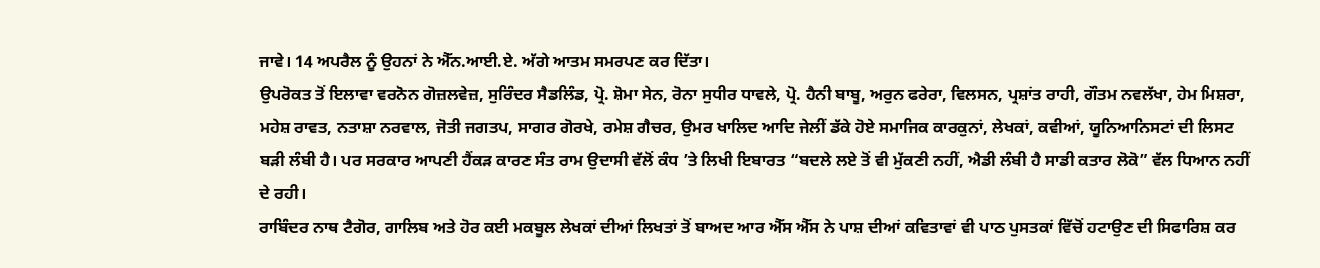ਜਾਵੇ। 14 ਅਪਰੈਲ ਨੂੰ ਉਹਨਾਂ ਨੇ ਐੱਨ.ਆਈ.ਏ. ਅੱਗੇ ਆਤਮ ਸਮਰਪਣ ਕਰ ਦਿੱਤਾ।
ਉਪਰੋਕਤ ਤੋਂ ਇਲਾਵਾ ਵਰਨੋਨ ਗੋਜ਼ਲਵੇਜ਼, ਸੁਰਿੰਦਰ ਸੈਡਲਿੰਡ, ਪ੍ਰੋ. ਸ਼ੋਮਾ ਸੇਨ, ਰੋਨਾ ਸੁਧੀਰ ਧਾਵਲੇ, ਪ੍ਰੋ. ਹੈਨੀ ਬਾਬੂ, ਅਰੁਨ ਫਰੇਰਾ, ਵਿਲਸਨ, ਪ੍ਰਸ਼ਾਂਤ ਰਾਹੀ, ਗੌਤਮ ਨਵਲੱਖਾ, ਹੇਮ ਮਿਸ਼ਰਾ, ਮਹੇਸ਼ ਰਾਵਤ, ਨਤਾਸ਼ਾ ਨਰਵਾਲ, ਜੋਤੀ ਜਗਤਪ, ਸਾਗਰ ਗੋਰਖੇ, ਰਮੇਸ਼ ਗੈਚਰ, ਉਮਰ ਖਾਲਿਦ ਆਦਿ ਜੇਲੀਂ ਡੱਕੇ ਹੋਏ ਸਮਾਜਿਕ ਕਾਰਕੁਨਾਂ, ਲੇਖਕਾਂ, ਕਵੀਆਂ, ਯੂਨਿਆਨਿਸਟਾਂ ਦੀ ਲਿਸਟ ਬੜੀ ਲੰਬੀ ਹੈ। ਪਰ ਸਰਕਾਰ ਆਪਣੀ ਹੈਂਕੜ ਕਾਰਣ ਸੰਤ ਰਾਮ ਉਦਾਸੀ ਵੱਲੋਂ ਕੰਧ ’ਤੇ ਲਿਖੀ ਇਬਾਰਤ “ਬਦਲੇ ਲਏ ਤੋਂ ਵੀ ਮੁੱਕਣੀ ਨਹੀਂ, ਐਡੀ ਲੰਬੀ ਹੈ ਸਾਡੀ ਕਤਾਰ ਲੋਕੋ” ਵੱਲ ਧਿਆਨ ਨਹੀਂ ਦੇ ਰਹੀ।
ਰਾਬਿੰਦਰ ਨਾਥ ਟੈਗੋਰ, ਗਾਲਿਬ ਅਤੇ ਹੋਰ ਕਈ ਮਕਬੂਲ ਲੇਖਕਾਂ ਦੀਆਂ ਲਿਖਤਾਂ ਤੋਂ ਬਾਅਦ ਆਰ ਐੱਸ ਐੱਸ ਨੇ ਪਾਸ਼ ਦੀਆਂ ਕਵਿਤਾਵਾਂ ਵੀ ਪਾਠ ਪੁਸਤਕਾਂ ਵਿੱਚੋਂ ਹਟਾਉਣ ਦੀ ਸਿਫਾਰਿਸ਼ ਕਰ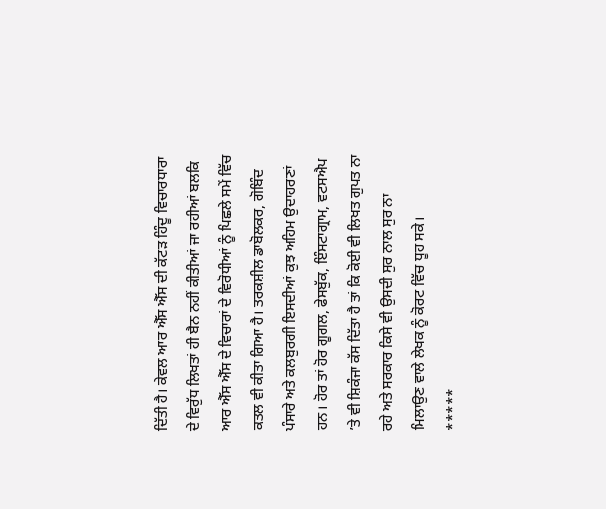ਦਿੱਤੀ ਹੈ। ਕੇਵਲ ਆਰ ਐੱਸ ਐੱਸ ਦੀ ਕੱਟੜ ਹਿੰਦੂ ਵਿਚਾਰਧਾਰਾ ਦੇ ਵਿਰੁੱਧ ਲਿਖਤਾਂ ਹੀ ਬੈਨ ਨਹੀਂ ਕੀਤੀਆਂ ਜਾ ਰਹੀਆਂ ਬਲਕਿ ਆਰ ਐੱਸ ਐੱਸ ਦੇ ਵਿਚਾਰਾਂ ਦੇ ਵਿਰੋਧੀਆਂ ਨੂੰ ਪਿਛਲੇ ਸਮੇਂ ਵਿੱਚ ਕਤਲ ਵੀ ਕੀਤਾ ਗਿਆ ਹੈ। ਤਰਕਸ਼ੀਲ ਡਾਬੋਲਕਰ, ਗੋਬਿੰਦ ਪੰਸਾਰੇ ਅਤੇ ਕਲਬੁਰਗੀ ਇਸਦੀਆਂ ਕੁਝ ਅਹਿਮ ਉਦਾਹਰਣਾਂ ਹਨ। ਹੋਰ ਤਾਂ ਹੋਰ ਗੂਗਲ, ਫੇਸਬੁੱਕ, ਇੰਸਟਾਗ੍ਰਾਮ, ਵਟਸਐਪ ’ਤੇ ਵੀ ਸ਼ਿਕੰਜਾ ਕੱਸ ਦਿੱਤਾ ਹੈ ਤਾਂ ਕਿ ਕੋਈ ਵੀ ਲਿਖਤ ਗੁਪਤ ਨਾ ਰਹੇ ਅਤੇ ਸਰਕਾਰ ਕਿਸੇ ਵੀ ਉਸਦੀ ਸੁਰ ਨਾਲ ਸੁਰ ਨਾ ਮਿਲਾਉਣ ਵਾਲੇ ਲੇਖਕ ਨੂੰ ਕੋਰਟ ਵਿੱਚ ਧੂਹ ਸਕੇ।
*****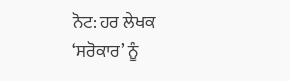ਨੋਟ: ਹਰ ਲੇਖਕ ‘ਸਰੋਕਾਰ’ ਨੂੰ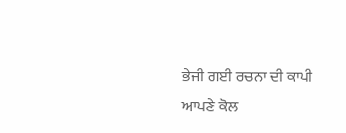ਭੇਜੀ ਗਈ ਰਚਨਾ ਦੀ ਕਾਪੀ ਆਪਣੇ ਕੋਲ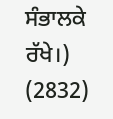ਸੰਭਾਲਕੇ ਰੱਖੇ।)
(2832)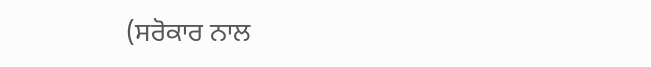(ਸਰੋਕਾਰ ਨਾਲ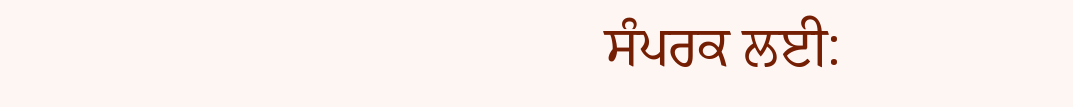ਸੰਪਰਕ ਲਈ: